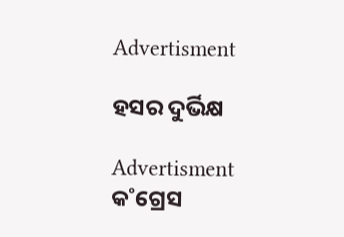Advertisment

ହସର ଦୁର୍ଭିକ୍ଷ

Advertisment
କ˚ଗ୍ରେସ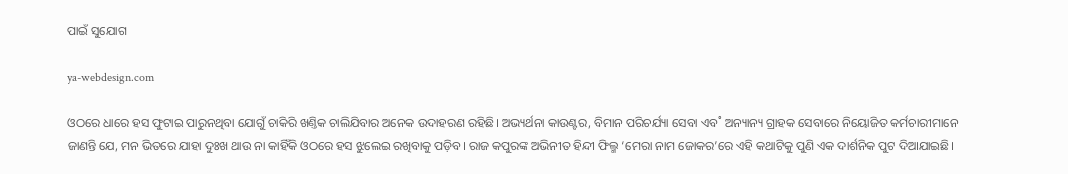ପାଇଁ ସୁଯୋଗ

ya-webdesign.com

ଓଠରେ ଧାରେ ହସ ଫୁଟାଇ ପାରୁନଥିବା ଯୋଗୁଁ ଚାକିରି ଖଣ୍ତିକ ଚାଲିଯିବାର ଅନେକ ଉଦାହରଣ ରହିଛି। ଅଭ୍ୟର୍ଥନା କାଉଣ୍ଟର, ବିମାନ ପରିଚର୍ଯ୍ୟା ସେବା ଏବ˚ ଅନ୍ୟାନ୍ୟ ଗ୍ରାହକ ସେବାରେ ନିୟୋଜିତ କର୍ମଚାରୀମାନେ ଜାଣନ୍ତି ଯେ, ମନ ଭିତରେ ଯାହା ଦୁଃଖ ଥାଉ ନା କାହିଁକି ଓଠରେ ହସ ଝୁଲେଇ ରଖିବାକୁ ପଡ଼ିବ। ରାଜ କପୁରଙ୍କ ଅଭିନୀତ ହିନ୍ଦୀ ଫିଲ୍ମ ‘ମେରା ନାମ ଜୋକର’ରେ ଏହି କଥାଟିକୁ ପୁଣି ଏକ ଦାର୍ଶନିକ ପୁଟ ଦିଆଯାଇଛି।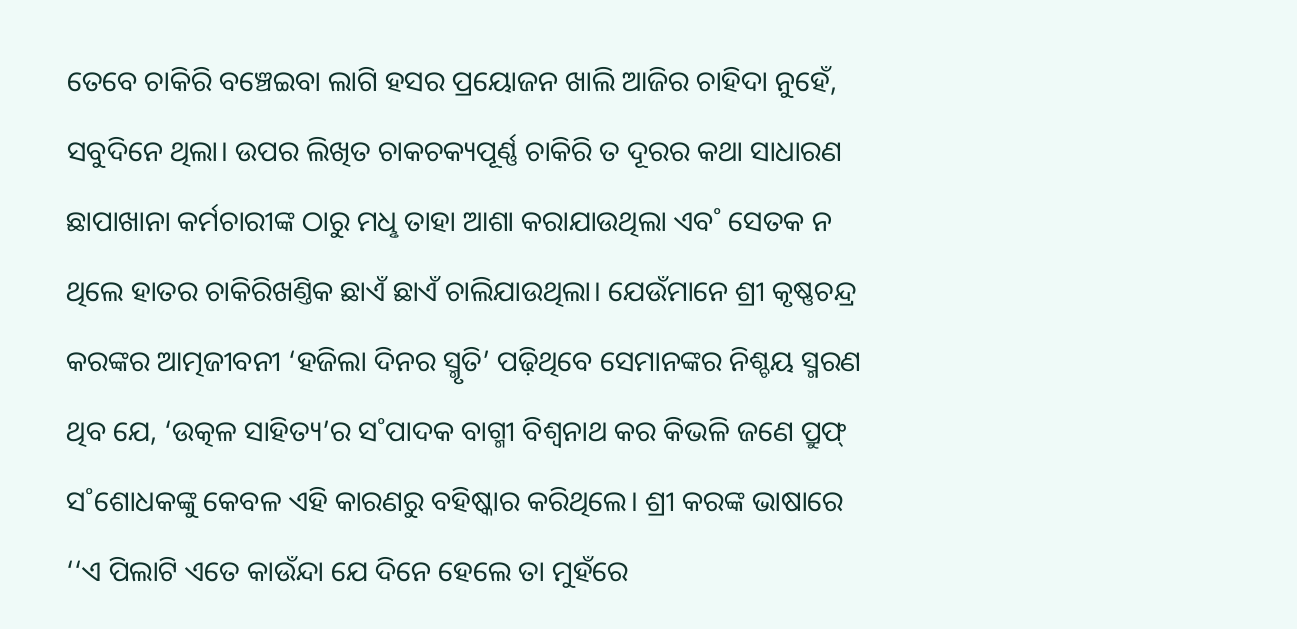ତେବେ ଚାକିରି ବଞ୍ଚେଇବା ଲାଗି ହସର ପ୍ରୟୋଜନ ଖାଲି ଆଜିର ଚାହିଦା ନୁହେଁ, ସବୁଦିନେ ଥିଲା। ଉପର ଲିଖିତ ଚାକଚକ୍ୟପୂର୍ଣ୍ଣ ଚାକିରି ତ ଦୂରର କଥା ସାଧାରଣ ଛାପାଖାନା କର୍ମଚାରୀଙ୍କ ଠାରୁ ମଧୢ ତାହା ଆଶା କରାଯାଉଥିଲା ଏବ˚ ସେତକ ନ ଥିଲେ ହାତର ଚାକିରିଖଣ୍ତିକ ଛାଏଁ ଛାଏଁ ଚାଲିଯାଉଥିଲା। ଯେଉଁମାନେ ଶ୍ରୀ କୃଷ୍ଣଚନ୍ଦ୍ର କରଙ୍କର ଆତ୍ମଜୀବନୀ ‘ହଜିଲା ଦିନର ସ୍ମୃତି’ ପଢ଼ିଥିବେ ସେମାନଙ୍କର ନିଶ୍ଚୟ ସ୍ମରଣ ଥିବ ଯେ, ‘ଉତ୍କଳ ସାହିତ୍ୟ’ର ସ˚ପାଦକ ବାଗ୍ମୀ ବିଶ୍ବନାଥ କର କିଭଳି ଜଣେ ପ୍ରୁଫ୍‌ ସ˚ଶୋଧକଙ୍କୁ କେବଳ ଏହି କାରଣରୁ ବହିଷ୍କାର କରିଥିଲେ। ଶ୍ରୀ କରଙ୍କ ଭାଷାରେ ‘‘ଏ ପିଲାଟି ଏତେ କାଉଁନ୍ଦା ଯେ ଦିନେ ହେଲେ ତା ମୁହଁରେ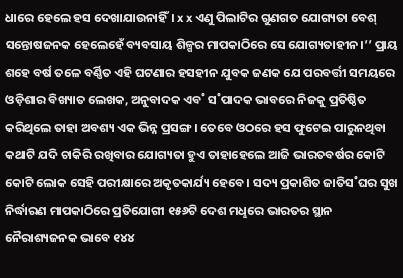ଧାରେ ହେଲେ ହସ ଦେଖାଯାଉନାହିଁ। x x ଏଣୁ ପିଲାଟିର ଗୁଣଗତ ଯୋଗ୍ୟତା ବେଶ୍‌ ସନ୍ତୋଷଜନକ ହେଲେହେଁ ବ୍ୟବସାୟ ଶିଳ୍ପର ମାପକାଠିରେ ସେ ଯୋଗ୍ୟତାହୀନ।’’ ପ୍ରାୟ ଶହେ ବର୍ଷ ତଳେ ବର୍ଣ୍ଣିତ ଏହି ଘଟଣାର ହସହୀନ ଯୁବକ ଜଣକ ଯେ ପରବର୍ତ୍ତୀ ସମୟରେ ଓଡ଼ିଶାର ବିଖ୍ୟାତ ଲେଖକ, ଅନୁବାଦକ ଏବ˚ ସ˚ପାଦକ ଭାବରେ ନିଜକୁ ପ୍ରତିଷ୍ଠିତ କରିଥିଲେ ତାହା ଅବଶ୍ୟ ଏକ ଭିନ୍ନ ପ୍ରସଙ୍ଗ। ତେବେ ଓଠରେ ହସ ଫୁଟେଇ ପାରୁନଥିବା କଥାଟି ଯଦି ଚାକିରି ରଖିବାର ଯୋଗ୍ୟତା ହୁଏ ତାହାହେଲେ ଆଜି ଭାରତବର୍ଷର କୋଟି କୋଟି ଲୋକ ସେହି ପରୀକ୍ଷାରେ ଅକୃତକାର୍ଯ୍ୟ ହେବେ। ସଦ୍ୟ ପ୍ରକାଶିତ ଜାତିସ˚ଘର ସୁଖ ନିର୍ଦ୍ଧାରଣ ମାପକାଠିରେ ପ୍ରତିଯୋଗୀ ୧୫୬ଟି ଦେଶ ମଧୢରେ ଭାରତର ସ୍ଥାନ ନୈରାଶ୍ୟଜନକ ଭାବେ ୧୪୪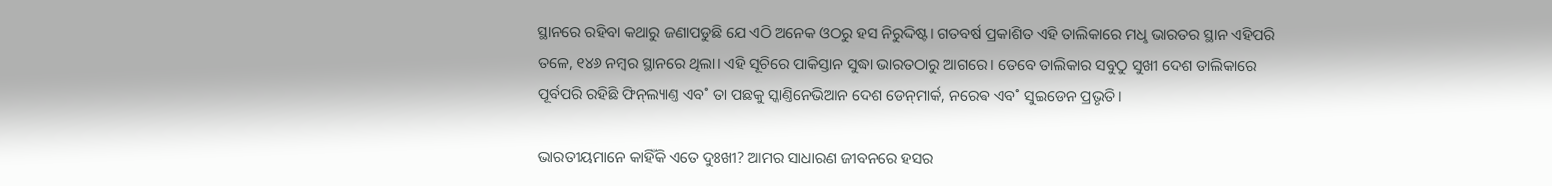ସ୍ଥାନରେ ରହିବା କଥାରୁ ଜଣାପଡୁଛି ଯେ ଏଠି ଅନେକ ଓଠରୁ ହସ ନିରୁଦ୍ଦିଷ୍ଟ। ଗତବର୍ଷ ପ୍ରକାଶିତ ଏହି ତାଲିକାରେ ମଧୢ ଭାରତର ସ୍ଥାନ ଏହିପରି ତଳେ, ୧୪୬ ନମ୍ବର ସ୍ଥାନରେ ଥିଲା। ଏହି ସୂଚିରେ ପାକିସ୍ତାନ ସୁଦ୍ଧା ଭାରତଠାରୁ ଆଗରେ। ତେବେ ତାଲିକାର ସବୁଠୁ ସୁଖୀ ଦେଶ ତାଲିକାରେ ପୂର୍ବପରି ରହିଛି ଫିନ୍‌ଲ୍ୟାଣ୍ତ ଏବ˚ ତା ପଛକୁ ସ୍କାଣ୍ତିନେଭିଆନ ଦେଶ ଡେନ୍‌ମାର୍କ, ନରେଵ ଏବ˚ ସୁଇଡେନ ପ୍ରଭୃତି।

ଭାରତୀୟମାନେ କାହିଁକି ଏତେ ଦୁଃଖୀ? ଆମର ସାଧାରଣ ଜୀବନରେ ହସର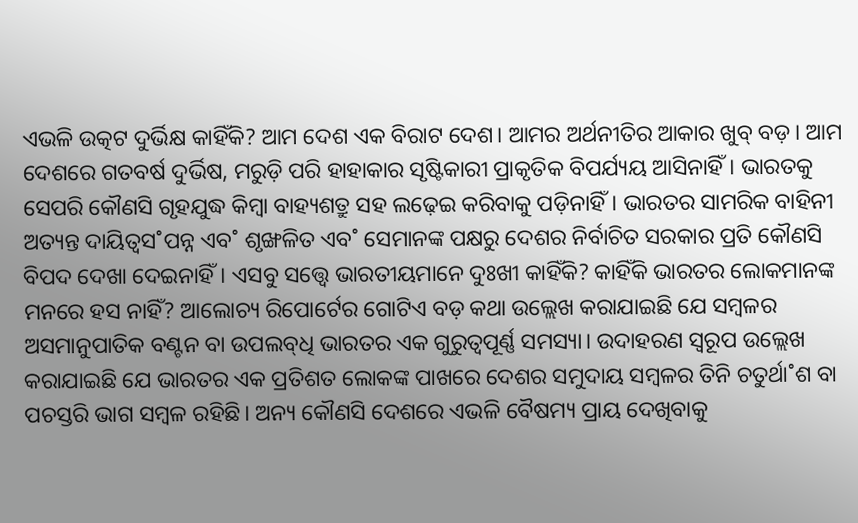ଏଭଳି ଉତ୍କଟ ଦୁର୍ଭିକ୍ଷ କାହିଁକି? ଆମ ଦେଶ ଏକ ବିରାଟ ଦେଶ। ଆମର ଅର୍ଥନୀତିର ଆକାର ଖୁବ୍‌ ବଡ଼। ଆମ ଦେଶରେ ଗତବର୍ଷ ଦୁର୍ଭିଷ, ମରୁଡ଼ି ପରି ହାହାକାର ସୃଷ୍ଟିକାରୀ ପ୍ରାକୃତିକ ବିପର୍ଯ୍ୟୟ ଆସିନାହିଁ। ଭାରତକୁ ସେପରି କୌଣସି ଗୃହଯୁଦ୍ଧ କିମ୍ବା ବାହ୍ୟଶତ୍ରୁ ସହ ଲଢ଼େଇ କରିବାକୁ ପଡ଼ିନାହିଁ। ଭାରତର ସାମରିକ ବାହିନୀ ଅତ୍ୟନ୍ତ ଦାୟିତ୍ବସ˚ପନ୍ନ ଏବ˚ ଶୃଙ୍ଖଳିତ ଏବ˚ ସେମାନଙ୍କ ପକ୍ଷରୁ ଦେଶର ନିର୍ବାଚିତ ସରକାର ପ୍ରତି କୌଣସି ବିପଦ ଦେଖା ଦେଇନାହିଁ। ଏସବୁ ସତ୍ତ୍ବେ ଭାରତୀୟମାନେ ଦୁଃଖୀ କାହିଁକି? କାହିଁକି ଭାରତର ଲୋକମାନଙ୍କ ମନରେ ହସ ନାହିଁ? ଆଲୋଚ୍ୟ ରିପୋର୍ଟ‌େର ଗୋଟିଏ ବଡ଼ କଥା ଉଲ୍ଲେଖ କରାଯାଇଛି ଯେ ସମ୍ବଳର ଅସମାନୁପାତିକ ବଣ୍ଟନ ବା ଉପଲବ୍‌ଧି ଭାରତର ଏକ ଗୁରୁତ୍ବପୂର୍ଣ୍ଣ ସମସ୍ୟା। ଉଦାହରଣ ସ୍ବରୂପ ଉଲ୍ଲେଖ କରାଯାଇଛି ଯେ ଭାରତର ଏକ ପ୍ରତିଶତ ଲୋକଙ୍କ ପାଖରେ ଦେଶର ସମୁଦାୟ ସମ୍ବଳର ତିନି ଚତୁର୍ଥା˚ଶ ବା ପଚସ୍ତରି ଭାଗ ସମ୍ବଳ ରହିଛି। ଅନ୍ୟ କୌଣସି ଦେଶରେ ଏଭଳି ବୈଷମ୍ୟ ପ୍ରାୟ ଦେଖିବାକୁ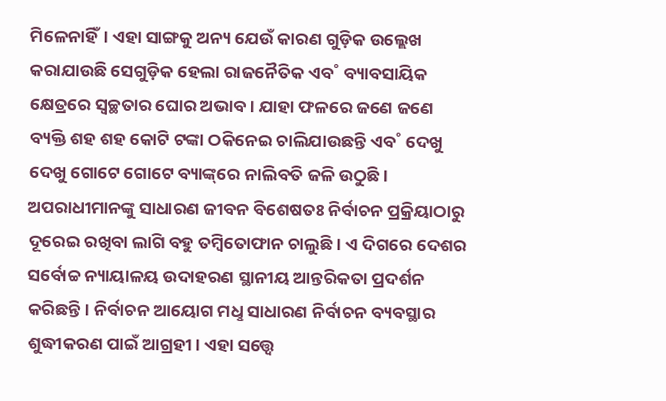ମିଳେନାହିଁ। ଏହା ସାଙ୍ଗକୁ ଅନ୍ୟ ଯେଉଁ କାରଣ ଗୁଡ଼ିକ ଉଲ୍ଲେଖ କରାଯାଉଛି ସେଗୁଡ଼ିକ ହେଲା ରାଜନୈତିକ ଏବ˚ ବ୍ୟାବସାୟିକ କ୍ଷେତ୍ରରେ ସ୍ବଚ୍ଛତାର ଘୋର ଅଭାବ। ଯାହା ଫଳରେ ଜଣେ ଜଣେ ବ୍ୟକ୍ତି ଶହ ଶହ କୋଟି ଟଙ୍କା ଠକିନେଇ ଚାଲିଯାଉଛନ୍ତି ଏବ˚ ଦେଖୁ ଦେଖୁ ଗୋଟେ ଗୋଟେ ବ୍ୟାଙ୍କ୍‌ରେ ନାଲିବତି ଜଳି ଉଠୁଛି। ଅପରାଧୀମାନଙ୍କୁ ସାଧାରଣ ଜୀବନ ବିଶେଷତଃ ନିର୍ବାଚନ ପ୍ରକ୍ରିୟାଠାରୁ ଦୂରେଇ ରଖିବ‌ା ଲାଗି ବହୁ ତମ୍ବିତୋଫାନ ଚାଲୁଛି। ଏ ଦିଗରେ ଦେଶର ସର୍ବୋଚ୍ଚ ନ୍ୟାୟାଳୟ ଉଦାହରଣ ସ୍ଥାନୀୟ ଆନ୍ତରିକତା ପ୍ରଦର୍ଶନ କରିଛନ୍ତି। ନିର୍ବାଚନ ଆୟୋଗ ମଧୢ ସାଧାରଣ ନିର୍ବାଚନ ବ୍ୟବସ୍ଥାର ଶୁଦ୍ଧୀକରଣ ପାଇଁ ଆଗ୍ରହୀ। ଏହା ସତ୍ତ୍ବେ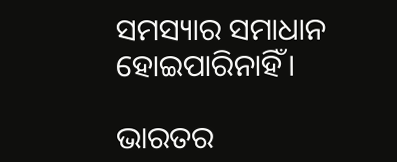ସମସ୍ୟାର ସମାଧାନ ହୋଇପାରିନାହିଁ।

ଭାରତର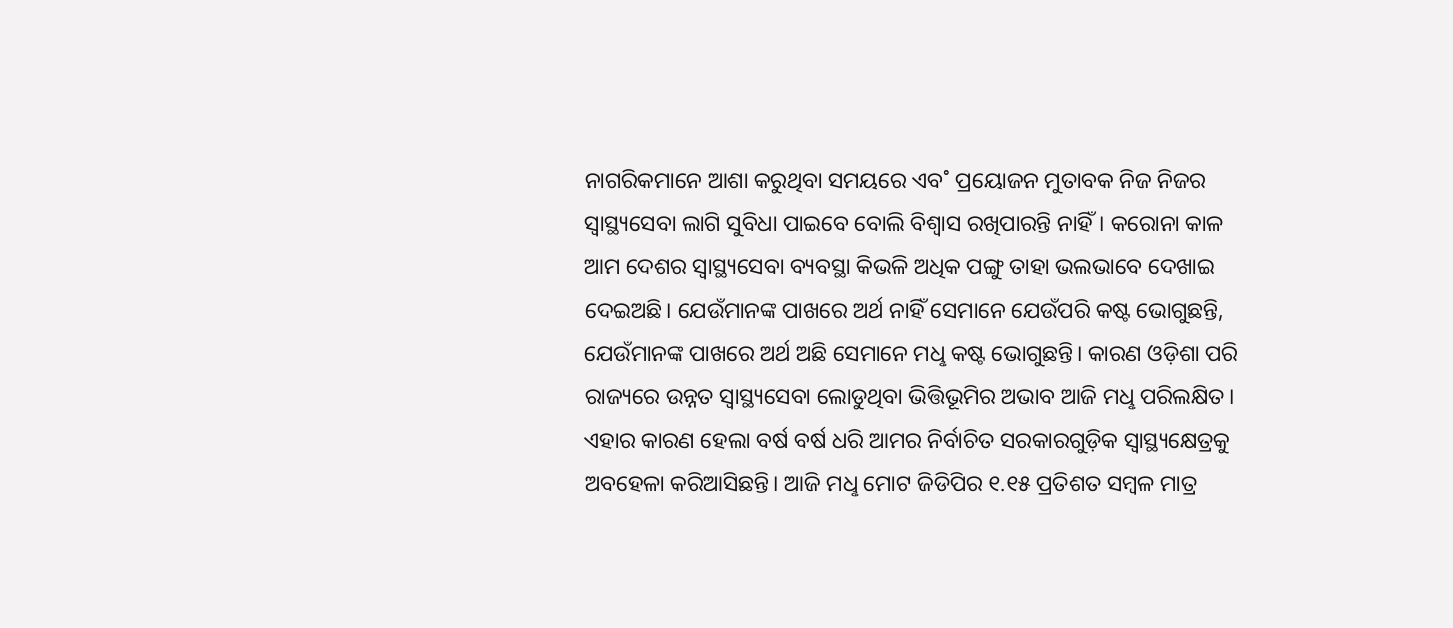ନାଗରିକମାନେ ଆଶା କରୁଥିବା ସମୟରେ ଏବ˚ ପ୍ରୟୋଜନ ମୁତାବକ ନିଜ ନିଜର ସ୍ବାସ୍ଥ୍ୟସେବା ଲାଗି ସୁବିଧା ପାଇବେ ବୋଲି ବିଶ୍ବାସ ରଖିପାରନ୍ତି ନାହିଁ। କରୋନା କାଳ ଆମ ଦେଶର ସ୍ବାସ୍ଥ୍ୟସେବା ବ୍ୟବସ୍ଥା କିଭଳି ଅଧିକ ପଙ୍ଗୁ ତାହା ଭଲଭାବେ ଦେଖାଇ ଦେଇଅଛି। ଯେଉଁମାନଙ୍କ ପାଖରେ ଅର୍ଥ ନାହିଁ ସେମାନେ ଯେଉଁପରି କଷ୍ଟ ଭୋଗୁଛନ୍ତି, ଯେଉଁମାନଙ୍କ ପାଖରେ ଅର୍ଥ ଅଛି ସେମାନେ ମଧୢ କଷ୍ଟ ଭୋଗୁଛନ୍ତି। କାରଣ ଓଡ଼ିଶା ପରି ରାଜ୍ୟରେ ଉନ୍ନତ ସ୍ବାସ୍ଥ୍ୟସେବା ଲୋଡୁଥିବା ଭିତ୍ତିଭୂମିର ଅଭାବ ଆଜି ମଧୢ ପରିଲକ୍ଷିତ। ଏହାର କାରଣ ହେଲା ବର୍ଷ ବର୍ଷ ଧରି ଆମର ନିର୍ବାଚିତ ସରକାରଗୁଡ଼ିକ ସ୍ବାସ୍ଥ୍ୟକ୍ଷେତ୍ରକୁ ଅବହେଳା କରିଆସିଛନ୍ତି। ଆଜି ମଧୢ ମୋଟ ଜିଡିପିର ୧.୧୫ ପ୍ରତିଶତ ସମ୍ବଳ ମାତ୍ର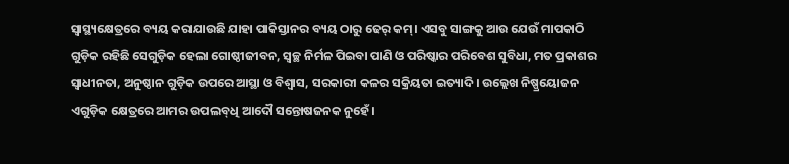ସ୍ବାସ୍ଥ୍ୟକ୍ଷେତ୍ରରେ ବ୍ୟୟ କରାଯାଉଛି ଯାହା ପାକିସ୍ତାନର ବ୍ୟୟ ଠାରୁ ଢେର୍ କମ୍‌। ଏସବୁ ସାଙ୍ଗକୁ ଆଉ ଯେଉଁ ମାପକାଠି ଗୁଡ଼ିକ ରହିଛି ସେଗୁଡ଼ିକ ହେଲା ଗୋଷ୍ଠୀଜୀବନ, ସ୍ବଚ୍ଛ ନିର୍ମଳ ପିଇବା ପାଣି ଓ ପରିଷ୍କାର ପରିବେଶ ସୁବିଧା, ମତ ପ୍ରକାଶର ସ୍ବାଧୀନତା, ଅନୁଷ୍ଠାନ ଗୁଡ଼ିକ ଉପରେ ଆସ୍ଥା ଓ ବିଶ୍ବାସ, ସରକାରୀ କଳର ସକ୍ରିୟତା ଇତ୍ୟାଦି। ଉଲ୍ଲେଖ ନିଷ୍ପ୍ରୟୋଜନ ଏଗୁଡ଼ିକ କ୍ଷେତ୍ରରେ ଆମର ଉପଲବ୍‌ଧି ଆଦୌ ସନ୍ତୋଷଜନକ ନୁହେଁ।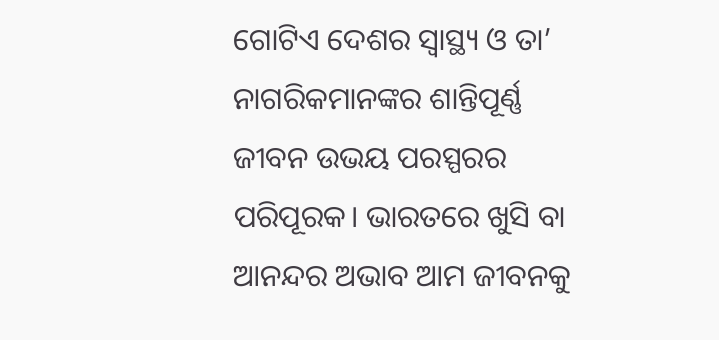ଗୋଟିଏ ଦେଶର ସ୍ବାସ୍ଥ୍ୟ ଓ ତା’ ନାଗରିକମାନଙ୍କର ଶାନ୍ତିପୂର୍ଣ୍ଣ ଜୀବନ ଉଭୟ ପରସ୍ପରର ପରିପୂରକ। ଭାରତରେ ଖୁସି ବା ଆନନ୍ଦର ଅଭାବ ଆମ ଜୀବନକୁ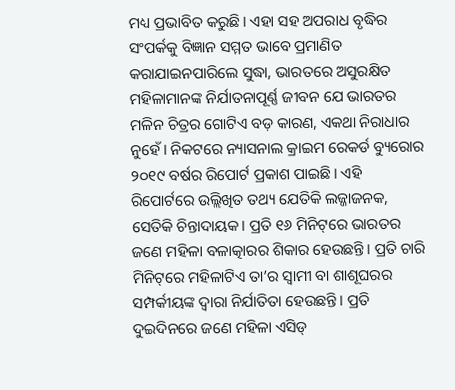ମଧ୍ୟ ପ୍ରଭାବିତ କରୁଛି। ଏହା ସହ ଅପରାଧ ବୃଦ୍ଧିର ସଂପର୍କକୁ ବିଜ୍ଞାନ ସମ୍ମତ ଭାବେ ପ୍ରମାଣିତ କରାଯାଇନପାରିଲେ ସୁଦ୍ଧା, ଭାରତରେ ଅସୁରକ୍ଷିତ ମହିଳାମାନଙ୍କ ନିର୍ଯାତନାପୂର୍ଣ୍ଣ ଜୀବନ ଯେ ଭାରତର ମଳିନ ଚିତ୍ରର ଗୋଟିଏ ବଡ଼ କାରଣ, ଏକଥା ନିରାଧାର ନୁହେଁ। ନିକଟରେ ନ୍ୟାସନାଲ କ୍ରାଇମ ରେକର୍ଡ ବ୍ୟୁରୋର ୨୦୧୯ ବର୍ଷର ରିପୋର୍ଟ ପ୍ରକାଶ ପାଇଛି। ଏହି ରିପୋର୍ଟରେ ଉଲ୍ଲିଖିତ ତଥ୍ୟ ଯେତିକି ଲଜ୍ଜାଜନକ, ସେତିକି ଚିନ୍ତାଦାୟକ। ପ୍ରତି ୧୬ ମିନିଟ୍‌ରେ ଭାରତର ଜଣେ ମହିଳା ବଳାତ୍କାରର ଶିକାର ହେଉଛନ୍ତି। ପ୍ରତି ଚାରି ମିନିଟ୍‌ରେ ମହିଳାଟିଏ ତା’ର ସ୍ବାମୀ ବା ଶାଶୂଘରର ସମ୍ପର୍କୀୟଙ୍କ ଦ୍ବାରା ନିର୍ଯାତିତା ହେଉଛନ୍ତି। ପ୍ରତି ଦୁଇଦିନରେ ଜଣେ ମହିଳା ଏସିଡ୍‌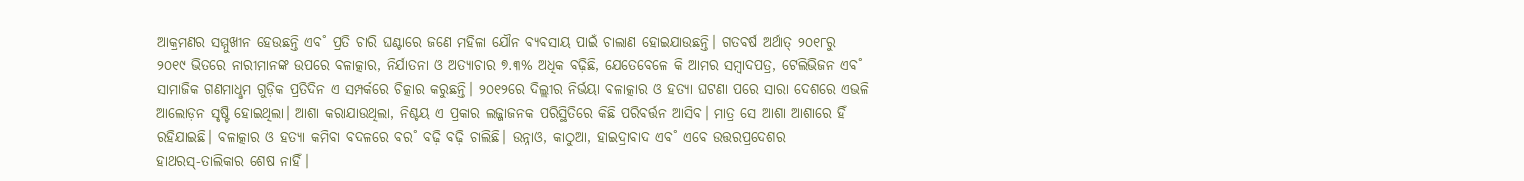ଆକ୍ରମଣର ସମ୍ମୁଖୀନ ହେଉଛନ୍ତି ଏବ˚ ପ୍ରତି ଚାରି ଘଣ୍ଟାରେ ଜଣେ ମହିଳା ଯୌନ ବ୍ୟବସାୟ ପାଇଁ ଚାଲାଣ ହୋଇଯାଉଛନ୍ତି। ଗତବର୍ଷ ଅର୍ଥାତ୍‌ ୨୦୧୮ରୁ ୨୦୧୯ ଭିତରେ ନାରୀମାନଙ୍କ ଉପରେ ବଳାତ୍କାର, ନିର୍ଯାତନା ଓ ଅତ୍ୟାଚାର ୭.୩% ଅଧିକ ବଢ଼ିଛି, ଯେତେବେଳେ କି ଆମର ସମ୍ବାଦପତ୍ର, ଟେଲିଭିଜନ ଏବ˚ ସାମାଜିକ ଗଣମାଧୢମ ଗୁଡ଼ିକ ପ୍ରତିଦିନ ଏ ସମ୍ପର୍କରେ ଚିତ୍କାର କରୁଛନ୍ତି। ୨୦୧୨ରେ ଦିଲ୍ଲୀର ନିର୍ଭୟା ବଳାତ୍କାର ଓ ହତ୍ୟା ଘଟଣା ପରେ ସାରା ଦେଶରେ ଏଭଳି ଆଲୋଡ଼ନ ସୃଷ୍ଟି ହୋଇଥିଲା। ଆଶା କରାଯାଉଥିଲା, ନିଶ୍ଚୟ ଏ ପ୍ରକାର ଲଜ୍ଜାଜନକ ପରିସ୍ଥିତିରେ କିଛି ପରିବର୍ତ୍ତନ ଆସିବ। ମାତ୍ର ସେ ଆଶା ଆଶାରେ ହିଁ ରହିଯାଇଛି। ବଳାତ୍କାର ଓ ହତ୍ୟା କମିବା ବଦଳରେ ବର˚ ବଢ଼ି ବଢ଼ି ଚାଲିଛି। ଉନ୍ନାଓ, କାଠୁଆ, ହାଇଦ୍ରାବାଦ ଏବ˚ ଏବେ ଉତ୍ତରପ୍ରଦେଶର ହାଥରସ୍‌-ତାଲିକାର ଶେଷ ନାହିଁ।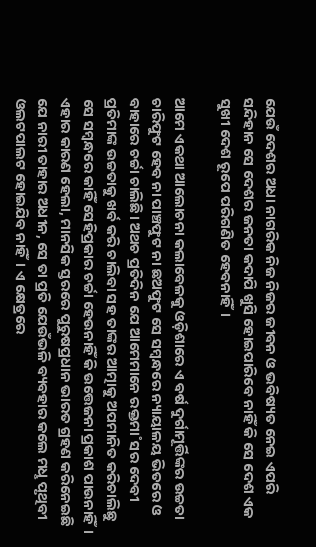ଯେଉଁ ଦେଶର ଅଧା ନାଗରିକ ନିଜ ନିଜର ଜୀବନ ଓ ଭବିଷ୍ୟତ ନେଇ ଏପରି ସନ୍ଦିହାନ ସେ ଦେଶର ଜନତା କଦାପି ଖୁସି ହୋଇପାରିବେ ନାହିଁ କି ସେ ଦେଶ ଏକ ସୁଖୀ ଦେଶ ରୂପେ ପରିଗଣିତ ହେବନାହିଁ।

ଆମେ ଏକଥା ଆଲୋଚନା କଲାବେଳକୁ ଓଡ଼ିଶାରେ ଏ ବର୍ଷ ଦୁର୍ଗାମୂର୍ତ୍ତିଙ୍କର ଉଚ୍ଚତା ଚାରିଫୁଟ ହେବ ନା ପାଞ୍ଚଫୁଟ ନା ଛଅଫୁଟ ସେ ସମ୍ବନ୍ଧରେ ନ୍ୟାୟାଳୟ ଭିତରେ ଓ ବାହାରେ ଚର୍ଚ୍ଚା ଚାଲିଛି। ଅଥଚ ପ୍ରତିଦିନ ଯେ ଆମେମାନେ ରକ୍ତମା˚ସର ଦେବୀ ପ୍ରତିମାଙ୍କ ଉଚ୍ଚତାକୁ ଖର୍ବ କରି ଚାଲିବା ସହ ତାଙ୍କର ଆତ୍ମାକୁ ଅପମାନିତ କରିଚାଲିଛୁ ସେ ସମ୍ବନ୍ଧରେ କାହିଁ ସେହିପ୍ରକାର ଚର୍ଚ୍ଚା ହେଉନାହିଁ କି ଉତ୍ତେଜନା ପ୍ରକାଶ ପାଉନାହିଁ। ଏହାର କାରଣ ହେଲା, ମାନସିକ ସ୍ତରରେ ପୁରୁଷପ୍ରଧାନ ଭାରତ ଗ୍ରହଣ କରିନେଇଛି ଯେ ନାରୀ ତାହାର ଅଧୀନ, ସେ ତା ପ୍ରତି ଯେଉଁଭଳି ବ୍ୟବହାର କଲେ ମଧୢ ପୃଥିବୀ ଓଲଟପାଲଟ ହୋଇଯିବ ନାହିଁ। ଏ କ୍ଷେତ୍ରରେ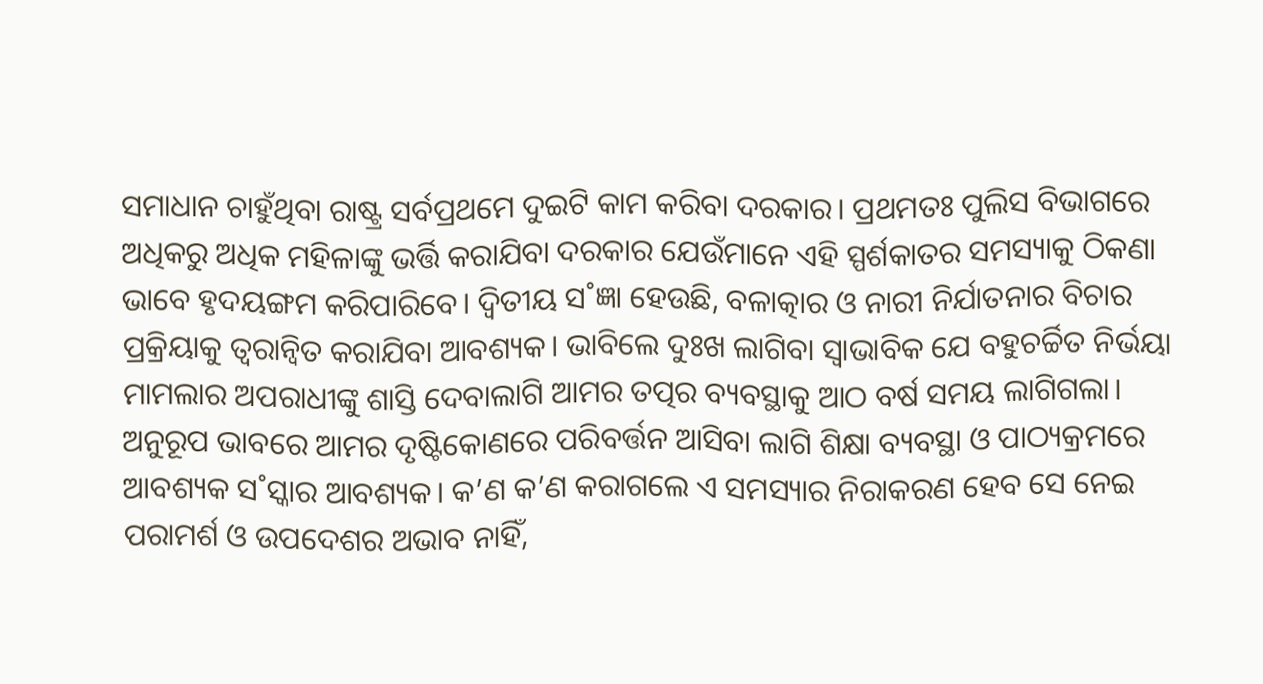ସମାଧାନ ଚାହୁଁଥିବା ରାଷ୍ଟ୍ର ସର୍ବପ୍ରଥମେ ଦୁଇଟି କାମ କରିବା ଦରକାର। ପ୍ରଥମତଃ ପୁଲିସ ବିଭାଗରେ ଅଧିକରୁ ଅଧିକ ମହିଳାଙ୍କୁ ଭର୍ତ୍ତି କରାଯିବା ଦରକାର ଯେଉଁମାନେ ଏହି ସ୍ପର୍ଶକାତର ସମସ୍ୟାକୁ ଠିକଣା ଭାବେ ହୃଦୟଙ୍ଗମ କରିପାରିବେ। ଦ୍ବିତୀୟ ସ˚ଜ୍ଞା ହେଉଛି, ବଳାତ୍କାର ଓ ନାରୀ ନିର୍ଯାତନାର ବିଚାର ପ୍ରକ୍ରିୟାକୁ ତ୍ବରାନ୍ବିତ କରାଯିବା ଆବଶ୍ୟକ। ଭାବିଲେ ଦୁଃଖ ଲାଗିବା ସ୍ବାଭାବିକ ଯେ ବହୁଚର୍ଚ୍ଚିତ ନିର୍ଭୟା ମାମଲାର ଅପରାଧୀଙ୍କୁ ଶାସ୍ତି ଦେବାଲାଗି ଆମର ତତ୍ପର ବ୍ୟବସ୍ଥାକୁ ଆଠ ବର୍ଷ ସମୟ ଲାଗିଗଲା। ଅନୁରୂପ ଭାବରେ ଆମର ଦୃଷ୍ଟିକୋଣରେ ପରିବର୍ତ୍ତନ ଆସିବା ଲାଗି ଶିକ୍ଷା ବ୍ୟବସ୍ଥା ଓ ପାଠ୍ୟକ୍ରମରେ ଆବଶ୍ୟକ ସ˚ସ୍କାର ଆବଶ୍ୟକ। କ’ଣ କ’ଣ କରାଗଲେ ଏ ସମସ୍ୟାର ନିରାକରଣ ହେବ ସେ ନେଇ ପରାମର୍ଶ ଓ ଉପଦେଶର ଅଭାବ ନାହିଁ,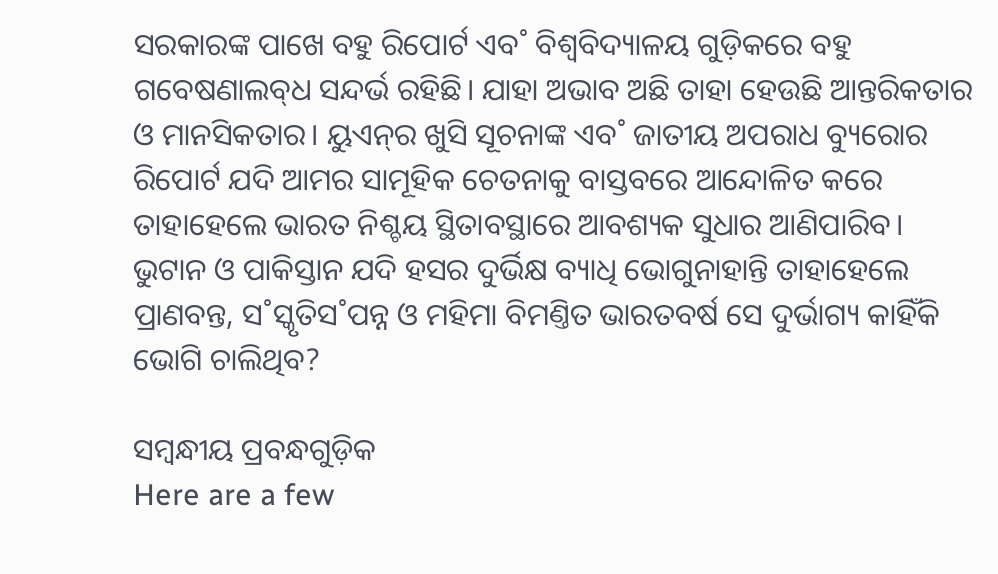ସରକାରଙ୍କ ପାଖେ ବହୁ ରିପୋର୍ଟ ଏବ˚ ବିଶ୍ବବିଦ୍ୟାଳୟ ଗୁଡ଼ିକରେ ବହୁ ଗବେଷଣାଲବ୍‌ଧ ସନ୍ଦର୍ଭ ରହିଛି। ଯାହା ଅଭାବ ଅଛି ତାହା ହେଉଛି ଆନ୍ତରିକତାର ଓ ମାନସିକତାର। ୟୁଏନ୍‌ର ଖୁସି ସୂଚନାଙ୍କ ଏବ˚ ଜାତୀୟ ଅପରାଧ ବ୍ୟୁରୋର ରିପୋର୍ଟ ଯଦି ଆମର ସାମୂହିକ ଚେତନାକୁ ବାସ୍ତବରେ ଆନ୍ଦୋଳିତ କରେ ତାହାହେଲେ ଭାରତ ନିଶ୍ଚୟ ସ୍ଥିତାବସ୍ଥାରେ ଆବଶ୍ୟକ ସୁଧାର ଆଣିପାରିବ। ଭୁଟାନ ଓ ପାକିସ୍ତାନ ଯଦି ହସର ଦୁର୍ଭିକ୍ଷ ବ୍ୟାଧି ଭୋଗୁନାହାନ୍ତି ତାହାହେଲେ ପ୍ରାଣବନ୍ତ, ସ˚ସ୍କୃତିସ˚ପନ୍ନ ଓ ମହିମା ବିମଣ୍ତିତ ଭାରତବର୍ଷ ସେ ଦୁର୍ଭାଗ୍ୟ କାହିଁକି ଭୋଗି ଚାଲିଥିବ?

ସମ୍ବନ୍ଧୀୟ ପ୍ରବନ୍ଧଗୁଡ଼ିକ
Here are a few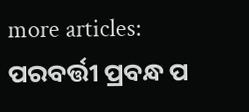more articles:
ପରବର୍ତ୍ତୀ ପ୍ରବନ୍ଧ ପ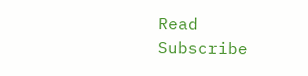Read
Subscribe